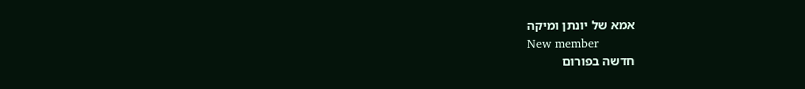אמא של יונתן ומיקה
New member
חדשה בפורום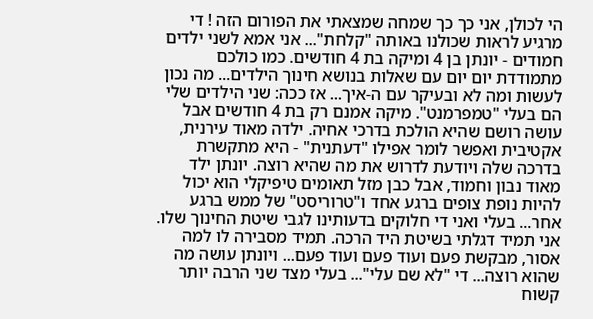הי לכולן, אני כך כך שמחה שמצאתי את הפורום הזה ! די מרגיע לראות שכולנו באותה "קלחת"... אני אמא לשני ילדים חמודים - יונתן בן 4 ומיקה בת 4 חודשים. כמו כולכם מתמודדת יום יום עם שאלות בנושא חינוך הילדים... מה נכון לעשות ומה לא ובעיקר עם ה-איך... אז ככה: שני הילדים שלי הם בעלי "טמפרמנט". מיקה אמנם רק בת 4 חודשים אבל עושה רושם שהיא הולכת בדרכי אחיה. ילדה מאוד עירנית, אקטיבית ואפשר לומר אפילו "דעתנית" - היא מתקשרת בדרכה שלה ויודעת לדרוש את מה שהיא רוצה. יונתן ילד מאוד נבון וחמוד, אבל כבן מזל תאומים טיפיקלי הוא יכול להיות נופת צופים ברגע אחד ו"טרוריסט" של ממש ברגע אחר... בעלי ואני די חלוקים בדעותינו לגבי שיטת החינוך שלו. אני תמיד דגלתי בשיטת היד הרכה. תמיד מסבירה לו למה אסור, מבקשת פעם ועוד פעם ועוד פעם... ויונתן עושה מה שהוא רוצה... די "לא שם עלי"... בעלי מצד שני הרבה יותר קשוח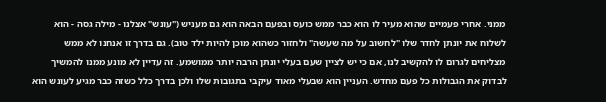ממני. אחרי פעמיים שהוא מעיר לו הוא כבר ממש כועס ובפעם הבאה הוא גם מעניש ("עונש" אצלנו - מילה גסה - הוא לשלוח את יונתן לחדר שלו "לחשוב על מה שעשה" ולחזור כשהוא מוכן להיות ילד טוב). גם בדרך זו אנחנו לא ממש מצליחים לגרום לו להקשיב לנו, אם כי יש לציין שעם בעלי יונתן הרבה יותר ממושמע. זה עדיין לא מונע ממנו להמשיך לבדוק את הגבולות כל פעם מחדש. העניין הוא שבעלי מאוד עיקבי בתגובות שלו ולכן בדרך כלל כשזה כבר מגיע לעונש הוא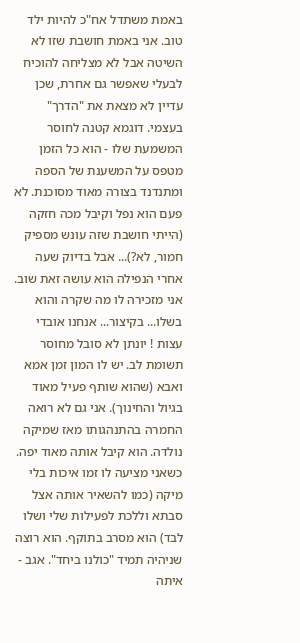באמת משתדל אח"כ להיות ילד טוב. אני באמת חושבת שזו לא השיטה אבל לא מצליחה להוכיח לבעלי שאפשר גם אחרת, שכן עדיין לא מצאת את "הדרך" בעצמי. דוגמא קטנה לחוסר המשמעת שלו - הוא כל הזמן מטפס על המשענת של הספה ומתנדנד בצורה מאוד מסוכנת. לא פעם הוא נפל וקיבל מכה חזקה (הייתי חושבת שזה עונש מספיק חמור, לא?)... אבל בדיוק שעה אחרי הנפילה הוא עושה זאת שוב. אני מזכירה לו מה שקרה והוא בשלו... בקיצור... אנחנו אובדי עצות ! יונתן לא סובל מחוסר תשומת לב. יש לו המון זמן אמא ואבא (שהוא שותף פעיל מאוד בגיול והחינוך). אני גם לא רואה החמרה בהתנהגותו מאז שמיקה נולדה. הוא קיבל אותה מאוד יפה. כשאני מציעה לו זמו איכות בלי מיקה (כמו להשאיר אותה אצל סבתא וללכת לפעילות שלי ושלו לבד) הוא מסרב בתוקף. הוא רוצה שניהיה תמיד "כולנו ביחד". אגב - איתה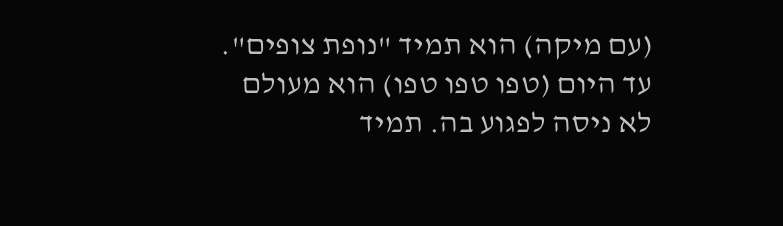(עם מיקה) הוא תמיד "נופת צופים". עד היום (טפו טפו טפו) הוא מעולם לא ניסה לפגוע בה. תמיד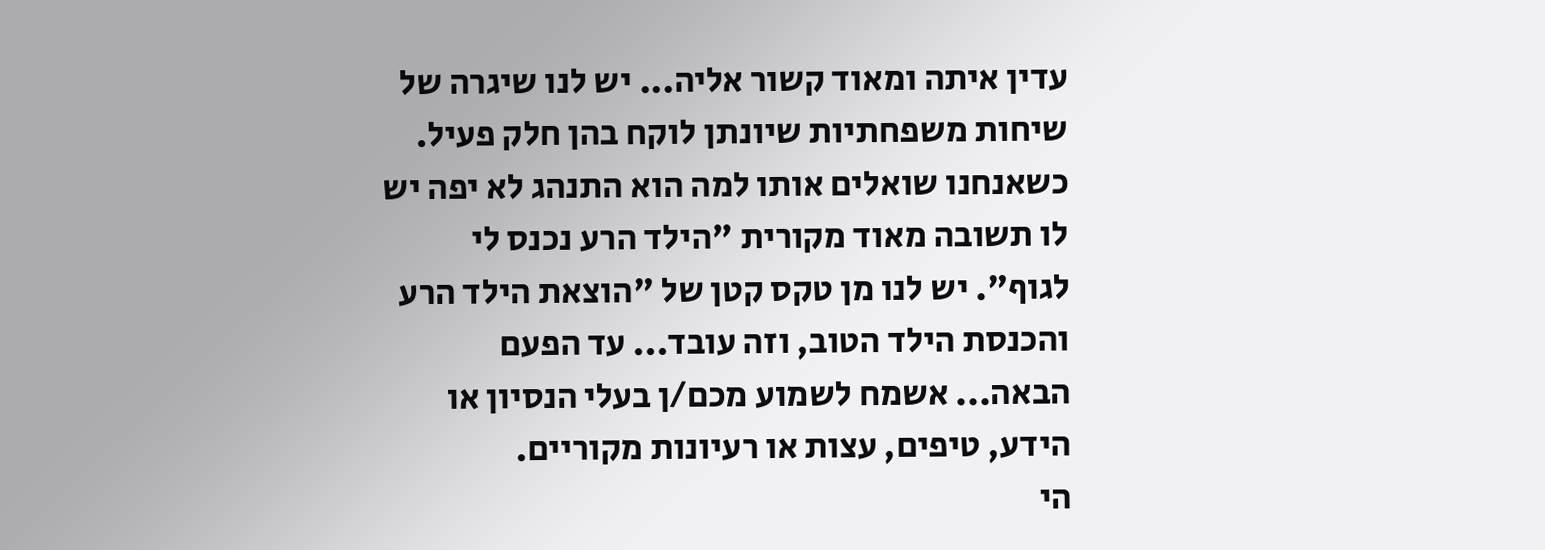עדין איתה ומאוד קשור אליה... יש לנו שיגרה של שיחות משפחתיות שיונתן לוקח בהן חלק פעיל. כשאנחנו שואלים אותו למה הוא התנהג לא יפה יש לו תשובה מאוד מקורית "הילד הרע נכנס לי לגוף". יש לנו מן טקס קטן של "הוצאת הילד הרע והכנסת הילד הטוב, וזה עובד... עד הפעם הבאה... אשמח לשמוע מכם/ן בעלי הנסיון או הידע, טיפים, עצות או רעיונות מקוריים.
הי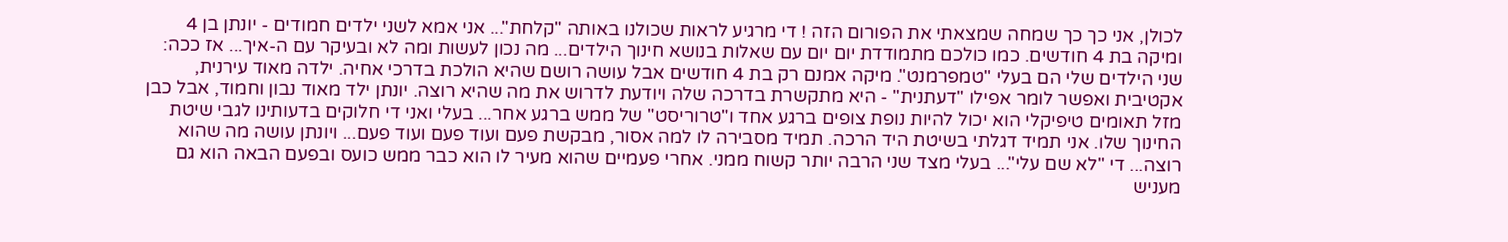לכולן, אני כך כך שמחה שמצאתי את הפורום הזה ! די מרגיע לראות שכולנו באותה "קלחת"... אני אמא לשני ילדים חמודים - יונתן בן 4 ומיקה בת 4 חודשים. כמו כולכם מתמודדת יום יום עם שאלות בנושא חינוך הילדים... מה נכון לעשות ומה לא ובעיקר עם ה-איך... אז ככה: שני הילדים שלי הם בעלי "טמפרמנט". מיקה אמנם רק בת 4 חודשים אבל עושה רושם שהיא הולכת בדרכי אחיה. ילדה מאוד עירנית, אקטיבית ואפשר לומר אפילו "דעתנית" - היא מתקשרת בדרכה שלה ויודעת לדרוש את מה שהיא רוצה. יונתן ילד מאוד נבון וחמוד, אבל כבן מזל תאומים טיפיקלי הוא יכול להיות נופת צופים ברגע אחד ו"טרוריסט" של ממש ברגע אחר... בעלי ואני די חלוקים בדעותינו לגבי שיטת החינוך שלו. אני תמיד דגלתי בשיטת היד הרכה. תמיד מסבירה לו למה אסור, מבקשת פעם ועוד פעם ועוד פעם... ויונתן עושה מה שהוא רוצה... די "לא שם עלי"... בעלי מצד שני הרבה יותר קשוח ממני. אחרי פעמיים שהוא מעיר לו הוא כבר ממש כועס ובפעם הבאה הוא גם מעניש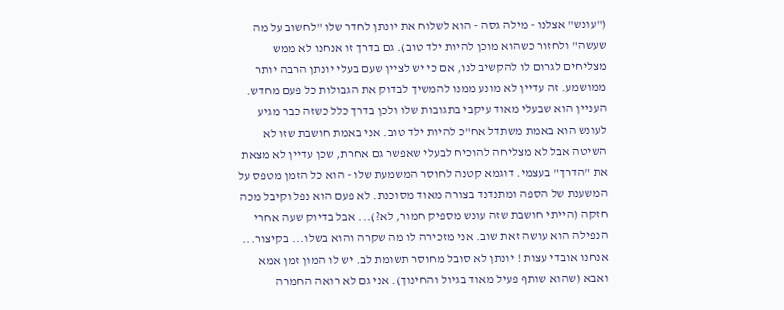("עונש" אצלנו - מילה גסה - הוא לשלוח את יונתן לחדר שלו "לחשוב על מה שעשה" ולחזור כשהוא מוכן להיות ילד טוב). גם בדרך זו אנחנו לא ממש מצליחים לגרום לו להקשיב לנו, אם כי יש לציין שעם בעלי יונתן הרבה יותר ממושמע. זה עדיין לא מונע ממנו להמשיך לבדוק את הגבולות כל פעם מחדש. העניין הוא שבעלי מאוד עיקבי בתגובות שלו ולכן בדרך כלל כשזה כבר מגיע לעונש הוא באמת משתדל אח"כ להיות ילד טוב. אני באמת חושבת שזו לא השיטה אבל לא מצליחה להוכיח לבעלי שאפשר גם אחרת, שכן עדיין לא מצאת את "הדרך" בעצמי. דוגמא קטנה לחוסר המשמעת שלו - הוא כל הזמן מטפס על המשענת של הספה ומתנדנד בצורה מאוד מסוכנת. לא פעם הוא נפל וקיבל מכה חזקה (הייתי חושבת שזה עונש מספיק חמור, לא?)... אבל בדיוק שעה אחרי הנפילה הוא עושה זאת שוב. אני מזכירה לו מה שקרה והוא בשלו... בקיצור... אנחנו אובדי עצות ! יונתן לא סובל מחוסר תשומת לב. יש לו המון זמן אמא ואבא (שהוא שותף פעיל מאוד בגיול והחינוך). אני גם לא רואה החמרה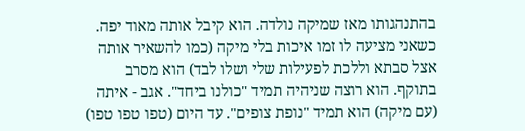בהתנהגותו מאז שמיקה נולדה. הוא קיבל אותה מאוד יפה. כשאני מציעה לו זמו איכות בלי מיקה (כמו להשאיר אותה אצל סבתא וללכת לפעילות שלי ושלו לבד) הוא מסרב בתוקף. הוא רוצה שניהיה תמיד "כולנו ביחד". אגב - איתה (עם מיקה) הוא תמיד "נופת צופים". עד היום (טפו טפו טפו)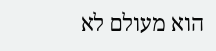הוא מעולם לא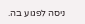ניסה לפגוע בה.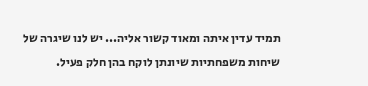תמיד עדין איתה ומאוד קשור אליה... יש לנו שיגרה של שיחות משפחתיות שיונתן לוקח בהן חלק פעיל.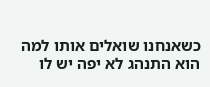כשאנחנו שואלים אותו למה הוא התנהג לא יפה יש לו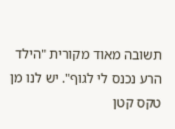תשובה מאוד מקורית "הילד הרע נכנס לי לגוף". יש לנו מן טקס קטן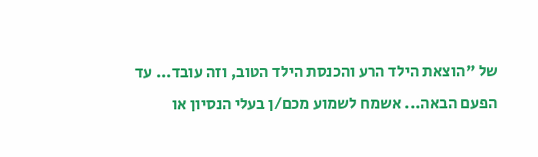של "הוצאת הילד הרע והכנסת הילד הטוב, וזה עובד... עד הפעם הבאה... אשמח לשמוע מכם/ן בעלי הנסיון או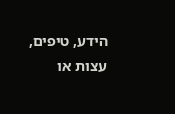הידע, טיפים, עצות או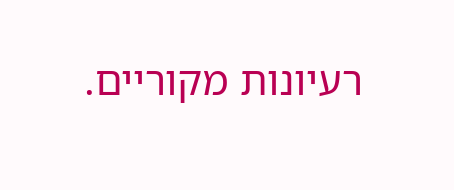רעיונות מקוריים.